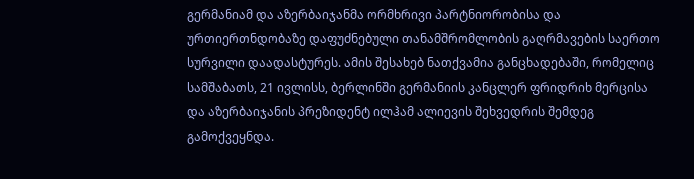გერმანიამ და აზერბაიჯანმა ორმხრივი პარტნიორობისა და ურთიერთნდობაზე დაფუძნებული თანამშრომლობის გაღრმავების საერთო სურვილი დაადასტურეს. ამის შესახებ ნათქვამია განცხადებაში, რომელიც სამშაბათს, 21 ივლისს, ბერლინში გერმანიის კანცლერ ფრიდრიხ მერცისა და აზერბაიჯანის პრეზიდენტ ილჰამ ალიევის შეხვედრის შემდეგ გამოქვეყნდა.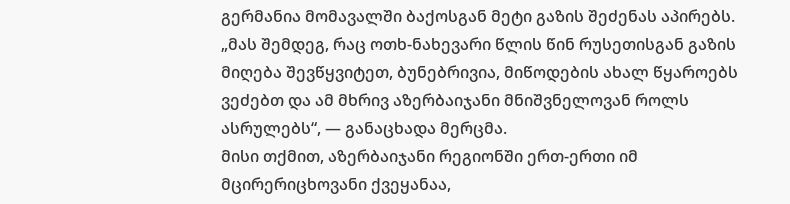გერმანია მომავალში ბაქოსგან მეტი გაზის შეძენას აპირებს.
„მას შემდეგ, რაც ოთხ-ნახევარი წლის წინ რუსეთისგან გაზის მიღება შევწყვიტეთ, ბუნებრივია, მიწოდების ახალ წყაროებს ვეძებთ და ამ მხრივ აზერბაიჯანი მნიშვნელოვან როლს ასრულებს“, — განაცხადა მერცმა.
მისი თქმით, აზერბაიჯანი რეგიონში ერთ-ერთი იმ მცირერიცხოვანი ქვეყანაა,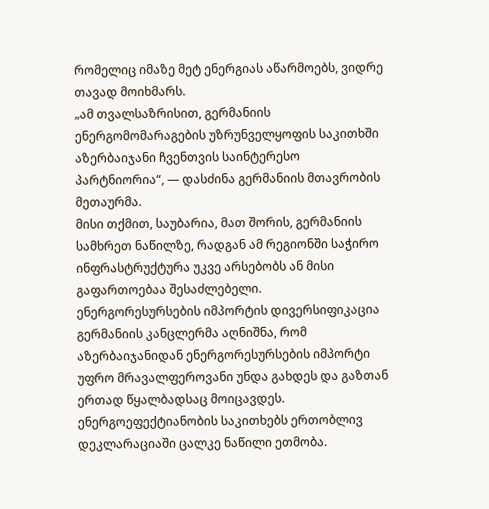რომელიც იმაზე მეტ ენერგიას აწარმოებს, ვიდრე თავად მოიხმარს.
„ამ თვალსაზრისით, გერმანიის ენერგომომარაგების უზრუნველყოფის საკითხში აზერბაიჯანი ჩვენთვის საინტერესო პარტნიორია“, — დასძინა გერმანიის მთავრობის მეთაურმა.
მისი თქმით, საუბარია, მათ შორის, გერმანიის სამხრეთ ნაწილზე, რადგან ამ რეგიონში საჭირო ინფრასტრუქტურა უკვე არსებობს ან მისი გაფართოებაა შესაძლებელი.
ენერგორესურსების იმპორტის დივერსიფიკაცია
გერმანიის კანცლერმა აღნიშნა, რომ აზერბაიჯანიდან ენერგორესურსების იმპორტი უფრო მრავალფეროვანი უნდა გახდეს და გაზთან ერთად წყალბადსაც მოიცავდეს.
ენერგოეფექტიანობის საკითხებს ერთობლივ დეკლარაციაში ცალკე ნაწილი ეთმობა.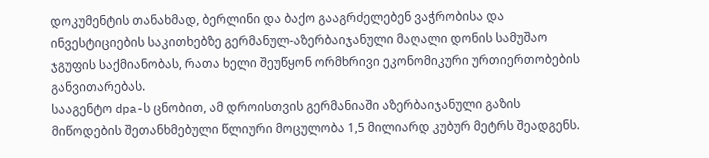დოკუმენტის თანახმად, ბერლინი და ბაქო გააგრძელებენ ვაჭრობისა და ინვესტიციების საკითხებზე გერმანულ-აზერბაიჯანული მაღალი დონის სამუშაო ჯგუფის საქმიანობას, რათა ხელი შეუწყონ ორმხრივი ეკონომიკური ურთიერთობების განვითარებას.
სააგენტო dpa-ს ცნობით, ამ დროისთვის გერმანიაში აზერბაიჯანული გაზის მიწოდების შეთანხმებული წლიური მოცულობა 1,5 მილიარდ კუბურ მეტრს შეადგენს.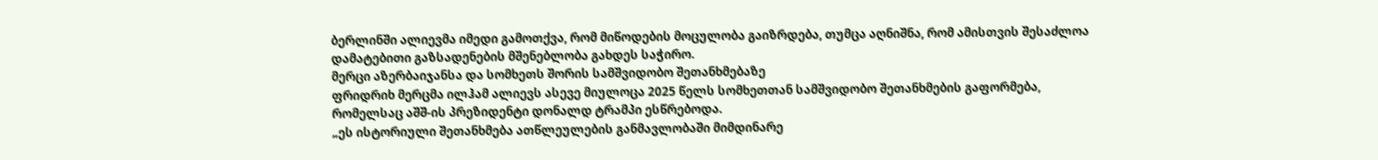ბერლინში ალიევმა იმედი გამოთქვა, რომ მიწოდების მოცულობა გაიზრდება, თუმცა აღნიშნა, რომ ამისთვის შესაძლოა დამატებითი გაზსადენების მშენებლობა გახდეს საჭირო.
მერცი აზერბაიჯანსა და სომხეთს შორის სამშვიდობო შეთანხმებაზე
ფრიდრიხ მერცმა ილჰამ ალიევს ასევე მიულოცა 2025 წელს სომხეთთან სამშვიდობო შეთანხმების გაფორმება, რომელსაც აშშ-ის პრეზიდენტი დონალდ ტრამპი ესწრებოდა.
„ეს ისტორიული შეთანხმება ათწლეულების განმავლობაში მიმდინარე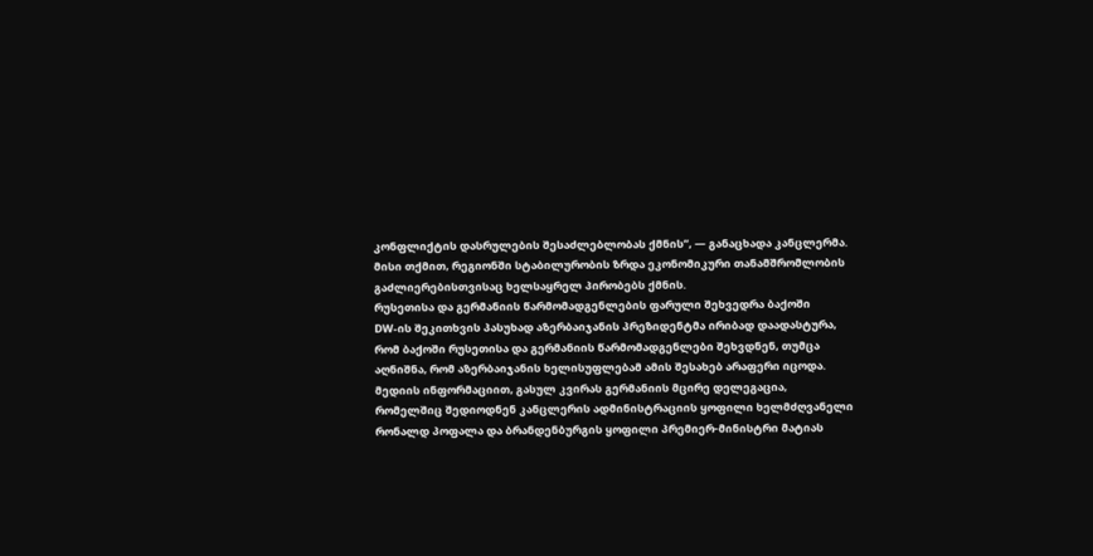კონფლიქტის დასრულების შესაძლებლობას ქმნის“, — განაცხადა კანცლერმა.
მისი თქმით, რეგიონში სტაბილურობის ზრდა ეკონომიკური თანამშრომლობის გაძლიერებისთვისაც ხელსაყრელ პირობებს ქმნის.
რუსეთისა და გერმანიის წარმომადგენლების ფარული შეხვედრა ბაქოში
DW-ის შეკითხვის პასუხად აზერბაიჯანის პრეზიდენტმა ირიბად დაადასტურა, რომ ბაქოში რუსეთისა და გერმანიის წარმომადგენლები შეხვდნენ, თუმცა აღნიშნა, რომ აზერბაიჯანის ხელისუფლებამ ამის შესახებ არაფერი იცოდა.
მედიის ინფორმაციით, გასულ კვირას გერმანიის მცირე დელეგაცია, რომელშიც შედიოდნენ კანცლერის ადმინისტრაციის ყოფილი ხელმძღვანელი რონალდ პოფალა და ბრანდენბურგის ყოფილი პრემიერ-მინისტრი მატიას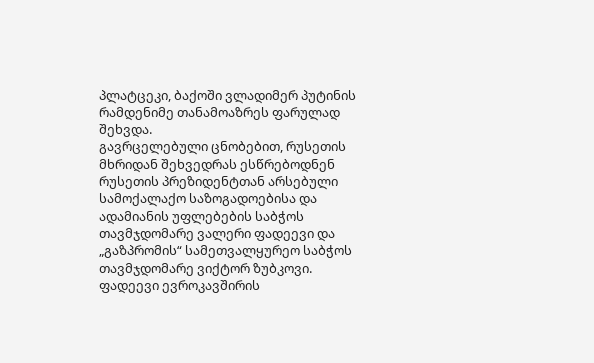პლატცეკი, ბაქოში ვლადიმერ პუტინის რამდენიმე თანამოაზრეს ფარულად შეხვდა.
გავრცელებული ცნობებით, რუსეთის მხრიდან შეხვედრას ესწრებოდნენ რუსეთის პრეზიდენტთან არსებული სამოქალაქო საზოგადოებისა და ადამიანის უფლებების საბჭოს თავმჯდომარე ვალერი ფადეევი და „გაზპრომის“ სამეთვალყურეო საბჭოს თავმჯდომარე ვიქტორ ზუბკოვი.
ფადეევი ევროკავშირის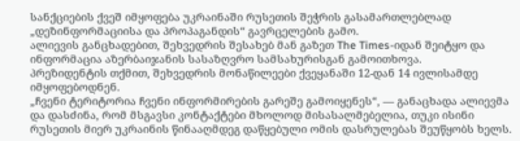სანქციების ქვეშ იმყოფება უკრაინაში რუსეთის შეჭრის გასამართლებლად „დეზინფორმაციისა და პროპაგანდის“ გავრცელების გამო.
ალიევის განცხადებით, შეხვედრის შესახებ მან გაზეთ The Times-იდან შეიტყო და ინფორმაცია აზერბაიჯანის სასაზღვრო სამსახურისგან გამოითხოვა.
პრეზიდენტის თქმით, შეხვედრის მონაწილეები ქვეყანაში 12-დან 14 ივლისამდე იმყოფებოდნენ.
„ჩვენი ტერიტორია ჩვენი ინფორმირების გარეშე გამოიყენეს“, — განაცხადა ალიევმა და დასძინა, რომ მსგავსი კონტაქტები მხოლოდ მისასალმებელია, თუკი ისინი რუსეთის მიერ უკრაინის წინააღმდეგ დაწყებული ომის დასრულებას შეუწყობს ხელს.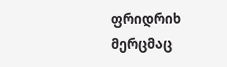ფრიდრიხ მერცმაც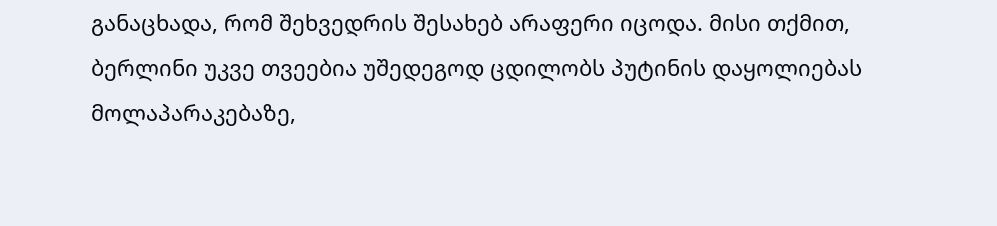განაცხადა, რომ შეხვედრის შესახებ არაფერი იცოდა. მისი თქმით, ბერლინი უკვე თვეებია უშედეგოდ ცდილობს პუტინის დაყოლიებას მოლაპარაკებაზე,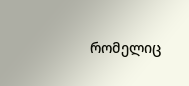რომელიც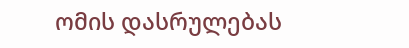ომის დასრულებას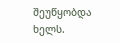შეუწყობდა ხელს.